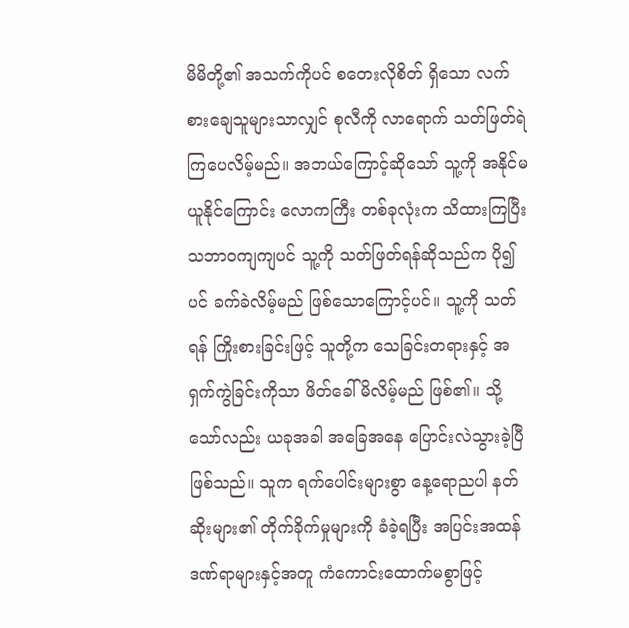မိမိတို့၏ အသက်ကိုပင် စတေးလိုစိတ် ရှိသော လက်စားချေသူများသာလျှင် စုလီကို လာရောက် သတ်ဖြတ်ရဲကြပေလိမ့်မည်။ အဘယ်ကြောင့်ဆိုသော် သူ့ကို အနိုင်မယူနိုင်ကြောင်း လောကကြီး တစ်ခုလုံးက သိထားကြပြီး သဘာဝကျကျပင် သူ့ကို သတ်ဖြတ်ရန်ဆိုသည်က ပို၍ပင် ခက်ခဲလိမ့်မည် ဖြစ်သောကြောင့်ပင်။ သူ့ကို သတ်ရန် ကြိုးစားခြင်းဖြင့် သူတို့က သေခြင်းတရားနှင့် အရှက်ကွဲခြင်းကိုသာ ဖိတ်ခေါ်မိလိမ့်မည် ဖြစ်၏။ သို့သော်လည်း ယခုအခါ အခြေအနေ ပြောင်းလဲသွားခဲ့ပြီ ဖြစ်သည်။ သူက ရက်ပေါင်းများစွာ နေ့ရောညပါ နတ်ဆိုးများ၏ တိုက်ခိုက်မှုများကို ခံခဲ့ရပြီး အပြင်းအထန် ဒဏ်ရာများနှင့်အတူ ကံကောင်းထောက်မစွာဖြင့်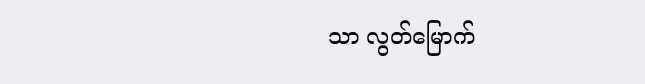သာ လွတ်မြောက်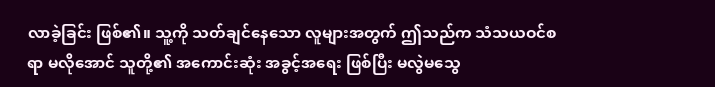လာခဲ့ခြင်း ဖြစ်၏။ သူ့ကို သတ်ချင်နေသော လူများအတွက် ဤသည်က သံသယဝင်စရာ မလိုအောင် သူတို့၏ အကောင်းဆုံး အခွင့်အရေး ဖြစ်ပြီး မလွဲမသွေ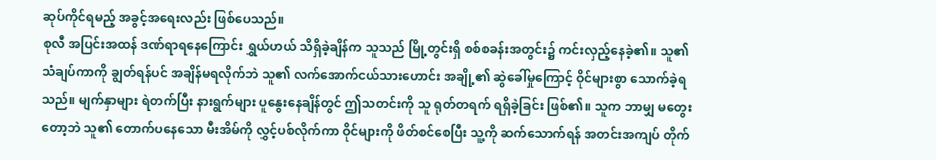ဆုပ်ကိုင်ရမည့် အခွင့်အရေးလည်း ဖြစ်ပေသည်။
စုလီ အပြင်းအထန် ဒဏ်ရာရနေကြောင်း ရွှယ်ဟယ် သိရှိခဲ့ချိန်က သူသည် မြို့တွင်းရှိ စစ်စခန်းအတွင်း၌ ကင်းလှည့်နေခဲ့၏။ သူ၏ သံချပ်ကာကို ချွတ်ရန်ပင် အချိန်မရလိုက်ဘဲ သူ၏ လက်အောက်ငယ်သားဟောင်း အချို့၏ ဆွဲခေါ်မှုကြောင့် ဝိုင်များစွာ သောက်ခဲ့ရသည်။ မျက်နှာများ ရဲတက်ပြီး နားရွက်များ ပူနွေးနေချိန်တွင် ဤသတင်းကို သူ ရုတ်တရက် ရရှိခဲ့ခြင်း ဖြစ်၏။ သူက ဘာမျှ မတွေးတော့ဘဲ သူ၏ တောက်ပနေသော မီးအိမ်ကို လွှင့်ပစ်လိုက်ကာ ဝိုင်များကို ဖိတ်စင်စေပြီး သူ့ကို ဆက်သောက်ရန် အတင်းအကျပ် တိုက်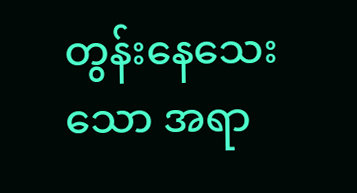တွန်းနေသေးသော အရာ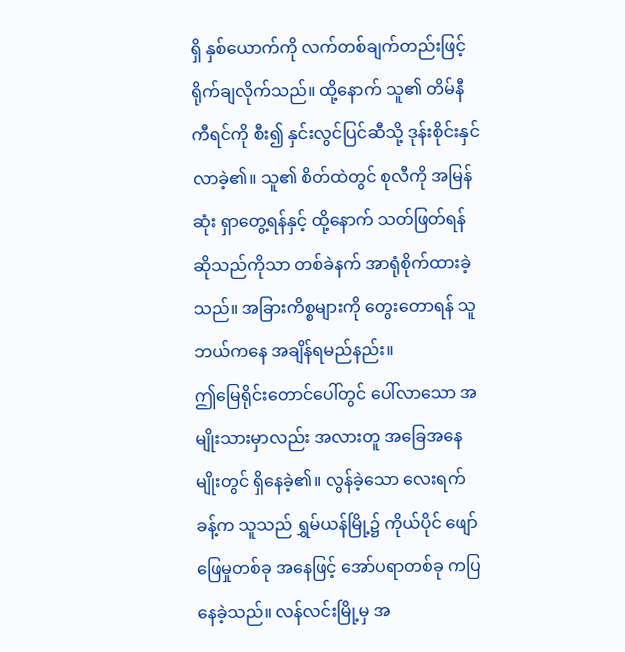ရှိ နှစ်ယောက်ကို လက်တစ်ချက်တည်းဖြင့် ရိုက်ချလိုက်သည်။ ထို့နောက် သူ၏ တိမ်နီကီရင်ကို စီး၍ နှင်းလွင်ပြင်ဆီသို့ ဒုန်းစိုင်းနှင်လာခဲ့၏။ သူ၏ စိတ်ထဲတွင် စုလီကို အမြန်ဆုံး ရှာတွေ့ရန်နှင့် ထို့နောက် သတ်ဖြတ်ရန် ဆိုသည်ကိုသာ တစ်ခဲနက် အာရုံစိုက်ထားခဲ့သည်။ အခြားကိစ္စများကို တွေးတောရန် သူ ဘယ်ကနေ အချိန်ရမည်နည်း။
ဤမြေရိုင်းတောင်ပေါ်တွင် ပေါ်လာသော အမျိုးသားမှာလည်း အလားတူ အခြေအနေမျိုးတွင် ရှိနေခဲ့၏။ လွန်ခဲ့သော လေးရက်ခန့်က သူသည် ရွှမ်ယန်မြို့၌ ကိုယ်ပိုင် ဖျော်ဖြေမှုတစ်ခု အနေဖြင့် အော်ပရာတစ်ခု ကပြနေခဲ့သည်။ လန်လင်းမြို့မှ အ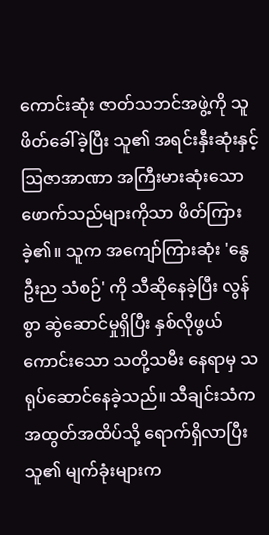ကောင်းဆုံး ဇာတ်သဘင်အဖွဲ့ကို သူ ဖိတ်ခေါ်ခဲ့ပြီး သူ၏ အရင်းနှီးဆုံးနှင့် ဩဇာအာဏာ အကြီးမားဆုံးသော ဖောက်သည်များကိုသာ ဖိတ်ကြားခဲ့၏။ သူက အကျော်ကြားဆုံး 'နွေဦးည သံစဉ်' ကို သီဆိုနေခဲ့ပြီး လွန်စွာ ဆွဲဆောင်မှုရှိပြီး နှစ်လိုဖွယ်ကောင်းသော သတို့သမီး နေရာမှ သရုပ်ဆောင်နေခဲ့သည်။ သီချင်းသံက အထွတ်အထိပ်သို့ ရောက်ရှိလာပြီး သူ၏ မျက်ခုံးများက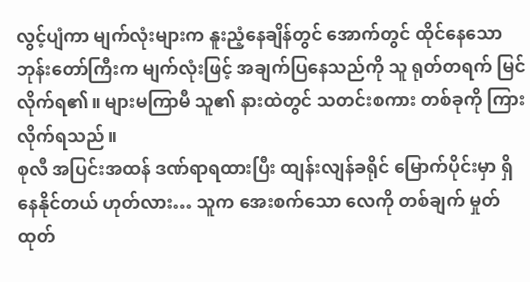လွင့်ပျံကာ မျက်လုံးများက နူးညံ့နေချိန်တွင် အောက်တွင် ထိုင်နေသော ဘုန်းတော်ကြီးက မျက်လုံးဖြင့် အချက်ပြနေသည်ကို သူ ရုတ်တရက် မြင်လိုက်ရ၏။ များမကြာမီ သူ၏ နားထဲတွင် သတင်းစကား တစ်ခုကို ကြားလိုက်ရသည်။
စုလီ အပြင်းအထန် ဒဏ်ရာရထားပြီး ထျန်းလျန်ခရိုင် မြောက်ပိုင်းမှာ ရှိနေနိုင်တယ် ဟုတ်လား… သူက အေးစက်သော လေကို တစ်ချက် မှုတ်ထုတ်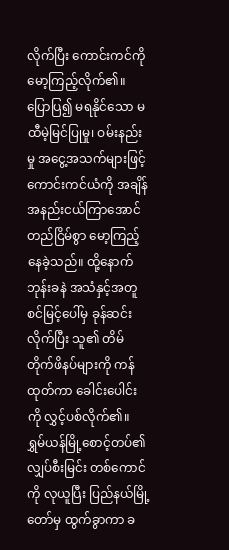လိုက်ပြီး ကောင်းကင်ကို မော့ကြည့်လိုက်၏။ ပြောပြ၍ မရနိုင်သော မထီမဲ့မြင်ပြုမှု၊ ဝမ်းနည်းမှု အငွေ့အသက်များဖြင့် ကောင်းကင်ယံကို အချိန်အနည်းငယ်ကြာအောင် တည်ငြိမ်စွာ မော့ကြည့်နေခဲ့သည်။ ထို့နောက် ဘုန်းခနဲ အသံနှင့်အတူ စင်မြင့်ပေါ်မှ ခုန်ဆင်းလိုက်ပြီး သူ၏ တိမ်တိုက်ဖိနပ်များကို ကန်ထုတ်ကာ ခေါင်းပေါင်းကို လွှင့်ပစ်လိုက်၏။ ရွှမ်ယန်မြို့စောင့်တပ်၏ လျှပ်စီးမြင်း တစ်ကောင်ကို လုယူပြီး ပြည်နယ်မြို့တော်မှ ထွက်ခွာကာ ခ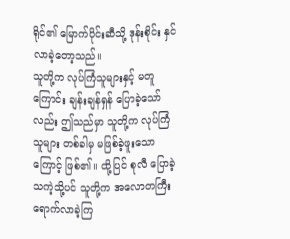ရိုင်၏ မြောက်ပိုင်းဆီသို့ ဒုန်းစိုင်း နှင်လာခဲ့တော့သည်။
သူတို့က လုပ်ကြံသူများနှင့် မတူကြောင်း ချန်းချန်ရှန် ပြောခဲ့သော်လည်း ဤသည်မှာ သူတို့က လုပ်ကြံသူများ တစ်ခါမှ မဖြစ်ခဲ့ဖူးသောကြောင့် ဖြစ်၏။ ထို့ပြင် စုလီ ပြောခဲ့သကဲ့သို့ပင် သူတို့က အလောတကြီး ရောက်လာခဲ့ကြ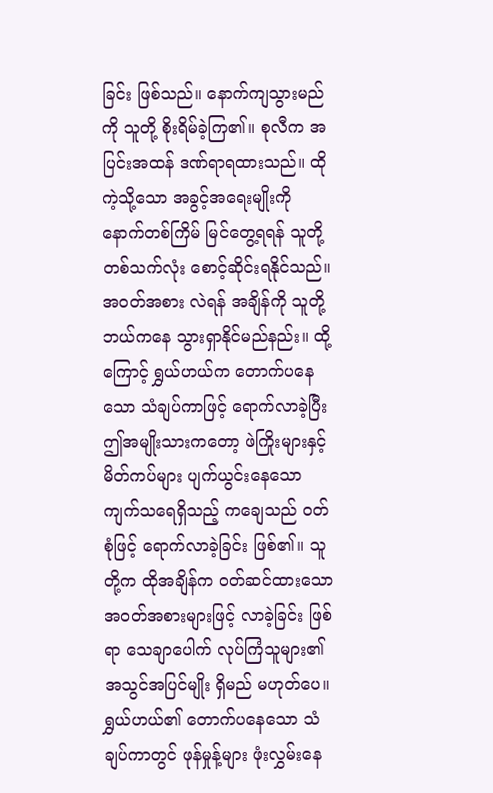ခြင်း ဖြစ်သည်။ နောက်ကျသွားမည်ကို သူတို့ စိုးရိမ်ခဲ့ကြ၏။ စုလီက အပြင်းအထန် ဒဏ်ရာရထားသည်။ ထိုကဲ့သို့သော အခွင့်အရေးမျိုးကို နောက်တစ်ကြိမ် မြင်တွေ့ရရန် သူတို့ တစ်သက်လုံး စောင့်ဆိုင်းရနိုင်သည်။ အဝတ်အစား လဲရန် အချိန်ကို သူတို့ ဘယ်ကနေ သွားရှာနိုင်မည်နည်း။ ထို့ကြောင့် ရွှယ်ဟယ်က တောက်ပနေသော သံချပ်ကာဖြင့် ရောက်လာခဲ့ပြီး ဤအမျိုးသားကတော့ ဖဲကြိုးများနှင့် မိတ်ကပ်များ ပျက်ယွင်းနေသော ကျက်သရေရှိသည့် ကချေသည် ဝတ်စုံဖြင့် ရောက်လာခဲ့ခြင်း ဖြစ်၏။ သူတို့က ထိုအချိန်က ဝတ်ဆင်ထားသော အဝတ်အစားများဖြင့် လာခဲ့ခြင်း ဖြစ်ရာ သေချာပေါက် လုပ်ကြံသူများ၏ အသွင်အပြင်မျိုး ရှိမည် မဟုတ်ပေ။
ရွှယ်ဟယ်၏ တောက်ပနေသော သံချပ်ကာတွင် ဖုန်မှုန့်များ ဖုံးလွှမ်းနေ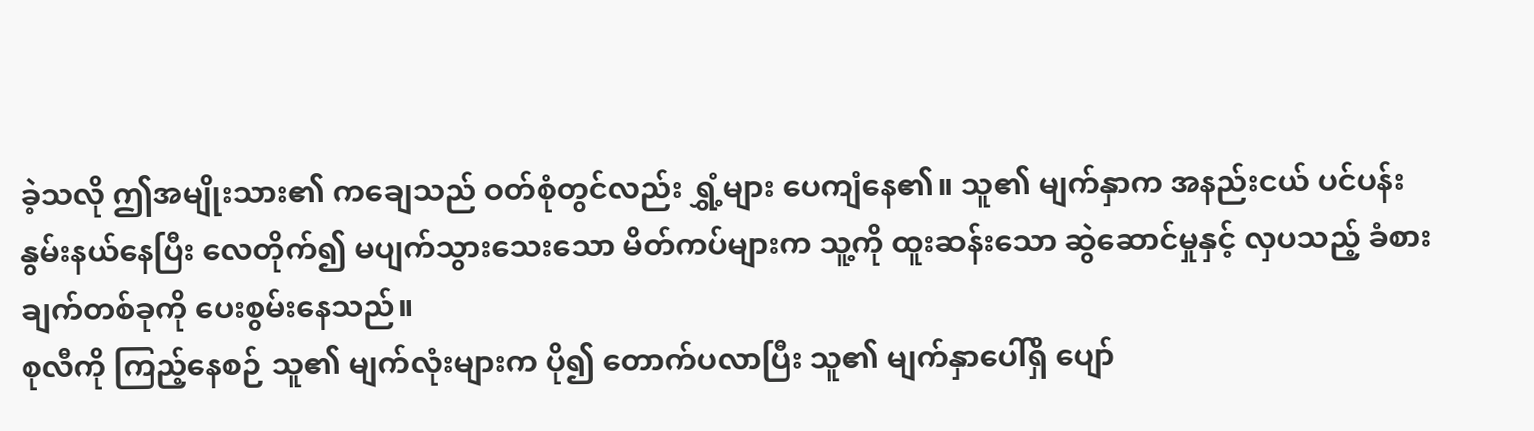ခဲ့သလို ဤအမျိုးသား၏ ကချေသည် ဝတ်စုံတွင်လည်း ရွှံ့များ ပေကျံနေ၏။ သူ၏ မျက်နှာက အနည်းငယ် ပင်ပန်းနွမ်းနယ်နေပြီး လေတိုက်၍ မပျက်သွားသေးသော မိတ်ကပ်များက သူ့ကို ထူးဆန်းသော ဆွဲဆောင်မှုနှင့် လှပသည့် ခံစားချက်တစ်ခုကို ပေးစွမ်းနေသည်။
စုလီကို ကြည့်နေစဉ် သူ၏ မျက်လုံးများက ပို၍ တောက်ပလာပြီး သူ၏ မျက်နှာပေါ်ရှိ ပျော်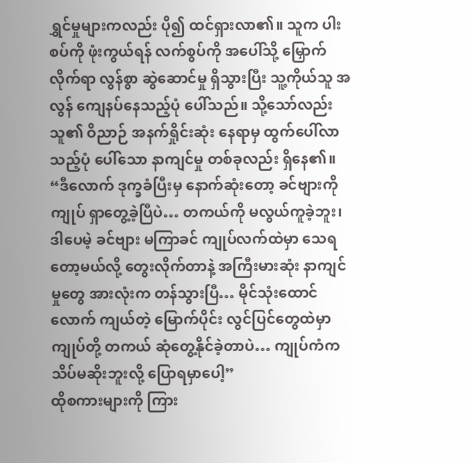ရွှင်မှုများကလည်း ပို၍ ထင်ရှားလာ၏။ သူက ပါးစပ်ကို ဖုံးကွယ်ရန် လက်စွပ်ကို အပေါ်သို့ မြှောက်လိုက်ရာ လွန်စွာ ဆွဲဆောင်မှု ရှိသွားပြီး သူ့ကိုယ်သူ အလွန် ကျေနပ်နေသည့်ပုံ ပေါ်သည်။ သို့သော်လည်း သူ၏ ဝိညာဉ် အနက်ရှိုင်းဆုံး နေရာမှ ထွက်ပေါ်လာသည့်ပုံ ပေါ်သော နာကျင်မှု တစ်ခုလည်း ရှိနေ၏။
“ဒီလောက် ဒုက္ခခံပြီးမှ နောက်ဆုံးတော့ ခင်ဗျားကို ကျုပ် ရှာတွေ့ခဲ့ပြီပဲ… တကယ်ကို မလွယ်ကူခဲ့ဘူး၊ ဒါပေမဲ့ ခင်ဗျား မကြာခင် ကျုပ်လက်ထဲမှာ သေရတော့မယ်လို့ တွေးလိုက်တာနဲ့ အကြီးမားဆုံး နာကျင်မှုတွေ အားလုံးက တန်သွားပြီ… မိုင်သုံးထောင်လောက် ကျယ်တဲ့ မြောက်ပိုင်း လွင်ပြင်တွေထဲမှာ ကျုပ်တို့ တကယ် ဆုံတွေ့နိုင်ခဲ့တာပဲ… ကျုပ်ကံက သိပ်မဆိုးဘူးလို့ ပြောရမှာပေါ့”
ထိုစကားများကို ကြား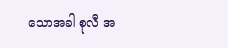သောအခါ စုလီ အ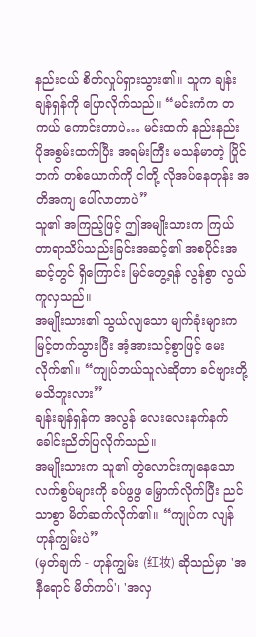နည်းငယ် စိတ်လှုပ်ရှားသွား၏။ သူက ချန်းချန်ရှန်ကို ပြောလိုက်သည်။ “မင်းကံက တကယ် ကောင်းတာပဲ… မင်းထက် နည်းနည်း ပိုအစွမ်းထက်ပြီး အရမ်းကြီး မသန်မာတဲ့ ပြိုင်ဘက် တစ်ယောက်ကို ငါတို့ လိုအပ်နေတုန်း အတိအကျ ပေါ်လာတာပဲ”
သူ၏ အကြည့်ဖြင့် ဤအမျိုးသားက ကြယ်တာရာသိပ်သည်းခြင်းအဆင့်၏ အစပိုင်းအဆင့်တွင် ရှိကြောင်း မြင်တွေ့ရန် လွန်စွာ လွယ်ကူလှသည်။
အမျိုးသား၏ သွယ်လျသော မျက်ခုံးများက မြင့်တက်သွားပြီး အံ့အားသင့်စွာဖြင့် မေးလိုက်၏။ “ကျုပ်ဘယ်သူလဲဆိုတာ ခင်ဗျားတို့ မသိဘူးလား”
ချန်းချန်ရှန်က အလွန် လေးလေးနက်နက် ခေါင်းညိတ်ပြလိုက်သည်။
အမျိုးသားက သူ၏ တွဲလောင်းကျနေသော လက်စွပ်များကို ခပ်ဖွဖွ မြှောက်လိုက်ပြီး ညင်သာစွာ မိတ်ဆက်လိုက်၏။ “ကျုပ်က လျန်ဟုန်ကျွမ်းပဲ”
(မှတ်ချက် - ဟုန်ကျွမ်း (红妆) ဆိုသည်မှာ 'အနီရောင် မိတ်ကပ်'၊ 'အလှ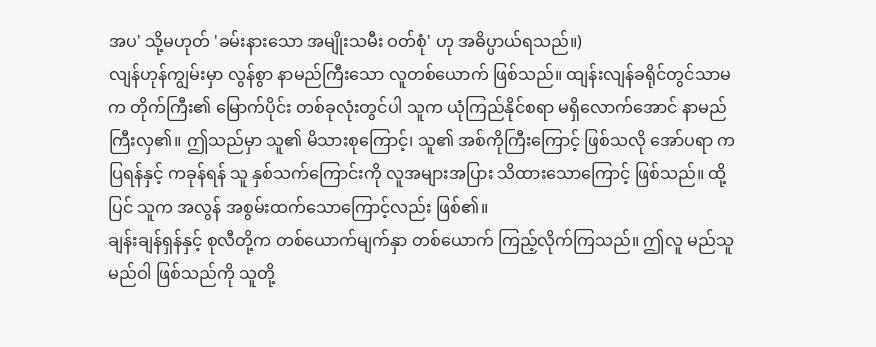အပ' သို့မဟုတ် 'ခမ်းနားသော အမျိုးသမီး ဝတ်စုံ' ဟု အဓိပ္ပာယ်ရသည်။)
လျန်ဟုန်ကျွမ်းမှာ လွန်စွာ နာမည်ကြီးသော လူတစ်ယောက် ဖြစ်သည်။ ထျန်းလျန်ခရိုင်တွင်သာမက တိုက်ကြီး၏ မြောက်ပိုင်း တစ်ခုလုံးတွင်ပါ သူက ယုံကြည်နိုင်စရာ မရှိလောက်အောင် နာမည်ကြီးလှ၏။ ဤသည်မှာ သူ၏ မိသားစုကြောင့်၊ သူ၏ အစ်ကိုကြီးကြောင့် ဖြစ်သလို အော်ပရာ ကပြရန်နှင့် ကခုန်ရန် သူ နှစ်သက်ကြောင်းကို လူအများအပြား သိထားသောကြောင့် ဖြစ်သည်။ ထို့ပြင် သူက အလွန် အစွမ်းထက်သောကြောင့်လည်း ဖြစ်၏။
ချန်းချန်ရှန်နှင့် စုလီတို့က တစ်ယောက်မျက်နှာ တစ်ယောက် ကြည့်လိုက်ကြသည်။ ဤလူ မည်သူမည်ဝါ ဖြစ်သည်ကို သူတို့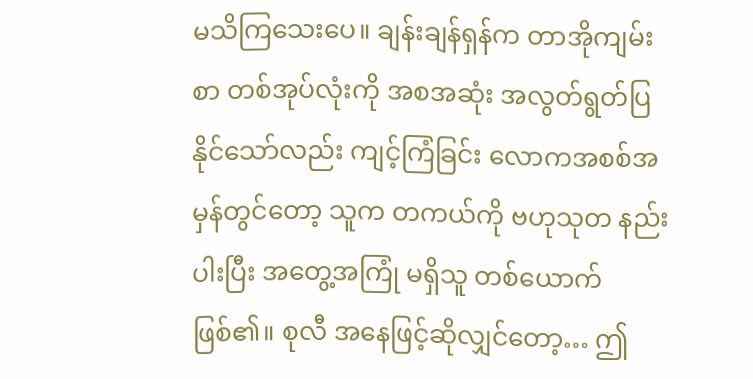မသိကြသေးပေ။ ချန်းချန်ရှန်က တာအိုကျမ်းစာ တစ်အုပ်လုံးကို အစအဆုံး အလွတ်ရွတ်ပြနိုင်သော်လည်း ကျင့်ကြံခြင်း လောကအစစ်အမှန်တွင်တော့ သူက တကယ်ကို ဗဟုသုတ နည်းပါးပြီး အတွေ့အကြုံ မရှိသူ တစ်ယောက် ဖြစ်၏။ စုလီ အနေဖြင့်ဆိုလျှင်တော့… ဤ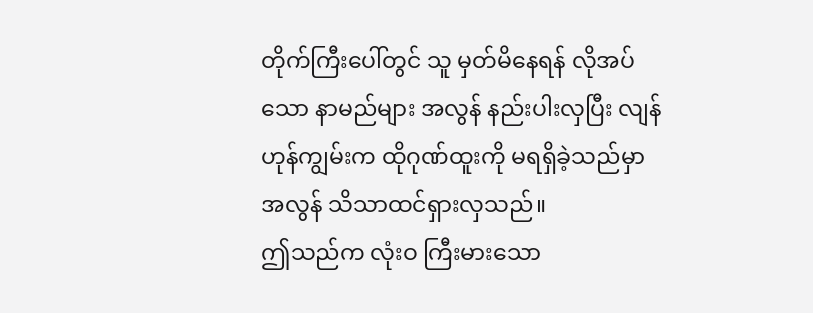တိုက်ကြီးပေါ်တွင် သူ မှတ်မိနေရန် လိုအပ်သော နာမည်များ အလွန် နည်းပါးလှပြီး လျန်ဟုန်ကျွမ်းက ထိုဂုဏ်ထူးကို မရရှိခဲ့သည်မှာ အလွန် သိသာထင်ရှားလှသည်။
ဤသည်က လုံးဝ ကြီးမားသော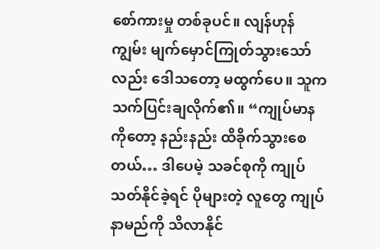စော်ကားမှု တစ်ခုပင်။ လျန်ဟုန်ကျွမ်း မျက်မှောင်ကြုတ်သွားသော်လည်း ဒေါသတော့ မထွက်ပေ။ သူက သက်ပြင်းချလိုက်၏။ “ကျုပ်မာနကိုတော့ နည်းနည်း ထိခိုက်သွားစေတယ်… ဒါပေမဲ့ သခင်စုကို ကျုပ် သတ်နိုင်ခဲ့ရင် ပိုများတဲ့ လူတွေ ကျုပ်နာမည်ကို သိလာနိုင်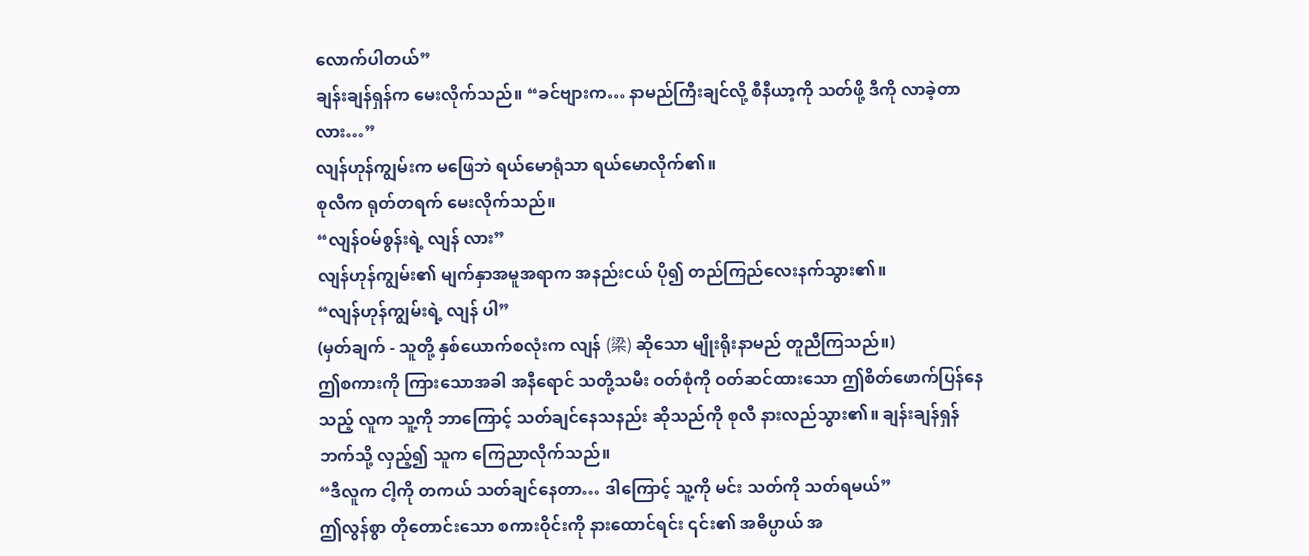လောက်ပါတယ်”
ချန်းချန်ရှန်က မေးလိုက်သည်။ “ခင်ဗျားက… နာမည်ကြီးချင်လို့ စီနီယာ့ကို သတ်ဖို့ ဒီကို လာခဲ့တာလား…”
လျန်ဟုန်ကျွမ်းက မဖြေဘဲ ရယ်မောရုံသာ ရယ်မောလိုက်၏။
စုလီက ရုတ်တရက် မေးလိုက်သည်။
“လျန်ဝမ်စွန်းရဲ့ လျန် လား”
လျန်ဟုန်ကျွမ်း၏ မျက်နှာအမူအရာက အနည်းငယ် ပို၍ တည်ကြည်လေးနက်သွား၏။
“လျန်ဟုန်ကျွမ်းရဲ့ လျန် ပါ”
(မှတ်ချက် - သူတို့ နှစ်ယောက်စလုံးက လျန် (梁) ဆိုသော မျိုးရိုးနာမည် တူညီကြသည်။)
ဤစကားကို ကြားသောအခါ အနီရောင် သတို့သမီး ဝတ်စုံကို ဝတ်ဆင်ထားသော ဤစိတ်ဖောက်ပြန်နေသည့် လူက သူ့ကို ဘာကြောင့် သတ်ချင်နေသနည်း ဆိုသည်ကို စုလီ နားလည်သွား၏။ ချန်းချန်ရှန်ဘက်သို့ လှည့်၍ သူက ကြေညာလိုက်သည်။
“ဒီလူက ငါ့ကို တကယ် သတ်ချင်နေတာ… ဒါကြောင့် သူ့ကို မင်း သတ်ကို သတ်ရမယ်”
ဤလွန်စွာ တိုတောင်းသော စကားဝိုင်းကို နားထောင်ရင်း ၎င်း၏ အဓိပ္ပာယ် အ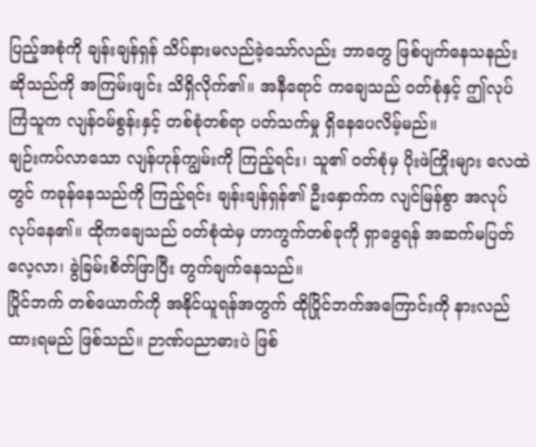ပြည့်အစုံကို ချန်းချန်ရှန် သိပ်နားမလည်ခဲ့သော်လည်း ဘာတွေ ဖြစ်ပျက်နေသနည်း ဆိုသည်ကို အကြမ်းဖျင်း သိရှိလိုက်၏။ အနီရောင် ကချေသည် ဝတ်စုံနှင့် ဤလုပ်ကြံသူက လျန်ဝမ်စွန်းနှင့် တစ်စုံတစ်ရာ ပတ်သက်မှု ရှိနေပေလိမ့်မည်။
ချဉ်းကပ်လာသော လျန်ဟုန်ကျွမ်းကို ကြည့်ရင်း၊ သူ၏ ဝတ်စုံမှ ပိုးဖဲကြိုးများ လေထဲတွင် ကခုန်နေသည်ကို ကြည့်ရင်း ချန်းချန်ရှန်၏ ဦးနှောက်က လျင်မြန်စွာ အလုပ်လုပ်နေ၏။ ထိုကချေသည် ဝတ်စုံထဲမှ ဟာကွက်တစ်ခုကို ရှာဖွေရန် အဆက်မပြတ် လေ့လာ၊ ခွဲခြမ်းစိတ်ဖြာပြီး တွက်ချက်နေသည်။
ပြိုင်ဘက် တစ်ယောက်ကို အနိုင်ယူရန်အတွက် ထိုပြိုင်ဘက်အကြောင်းကို နားလည်ထားရမည် ဖြစ်သည်။ ဉာဏ်ပညာဓားပဲ ဖြစ်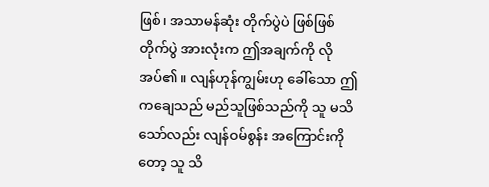ဖြစ်၊ အသာမန်ဆုံး တိုက်ပွဲပဲ ဖြစ်ဖြစ် တိုက်ပွဲ အားလုံးက ဤအချက်ကို လိုအပ်၏။ လျန်ဟုန်ကျွမ်းဟု ခေါ်သော ဤကချေသည် မည်သူဖြစ်သည်ကို သူ မသိသော်လည်း လျန်ဝမ်စွန်း အကြောင်းကိုတော့ သူ သိ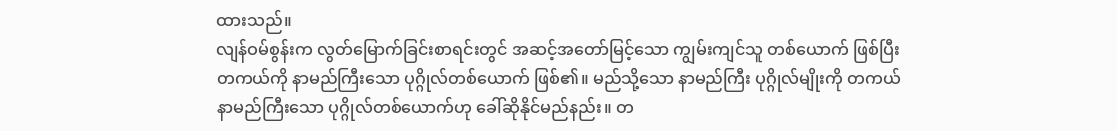ထားသည်။
လျန်ဝမ်စွန်းက လွတ်မြောက်ခြင်းစာရင်းတွင် အဆင့်အတော်မြင့်သော ကျွမ်းကျင်သူ တစ်ယောက် ဖြစ်ပြီး တကယ်ကို နာမည်ကြီးသော ပုဂ္ဂိုလ်တစ်ယောက် ဖြစ်၏။ မည်သို့သော နာမည်ကြီး ပုဂ္ဂိုလ်မျိုးကို တကယ် နာမည်ကြီးသော ပုဂ္ဂိုလ်တစ်ယောက်ဟု ခေါ်ဆိုနိုင်မည်နည်း။ တ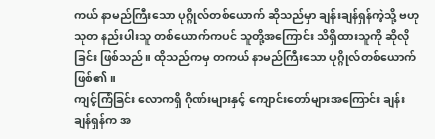ကယ် နာမည်ကြီးသော ပုဂ္ဂိုလ်တစ်ယောက် ဆိုသည်မှာ ချန်းချန်ရှန်ကဲ့သို့ ဗဟုသုတ နည်းပါးသူ တစ်ယောက်ကပင် သူတို့အကြောင်း သိရှိထားသူကို ဆိုလိုခြင်း ဖြစ်သည်။ ထိုသည်ကမှ တကယ် နာမည်ကြီးသော ပုဂ္ဂိုလ်တစ်ယောက် ဖြစ်၏။
ကျင့်ကြံခြင်း လောကရှိ ဂိုဏ်းများနှင့် ကျောင်းတော်များအကြောင်း ချန်းချန်ရှန်က အ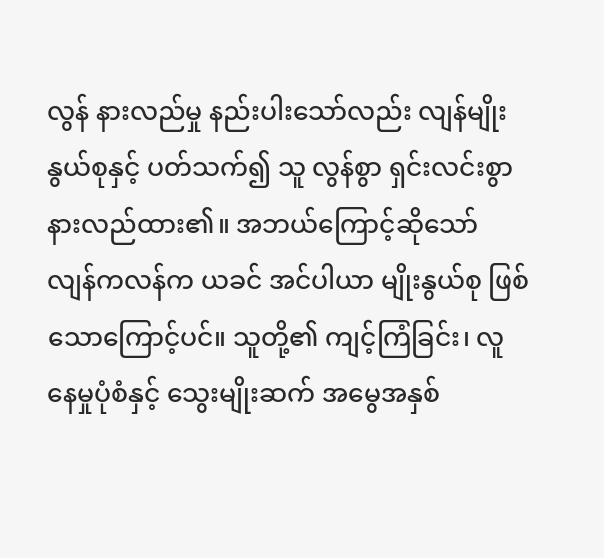လွန် နားလည်မှု နည်းပါးသော်လည်း လျန်မျိုးနွယ်စုနှင့် ပတ်သက်၍ သူ လွန်စွာ ရှင်းလင်းစွာ နားလည်ထား၏။ အဘယ်ကြောင့်ဆိုသော် လျန်ကလန်က ယခင် အင်ပါယာ မျိုးနွယ်စု ဖြစ်သောကြောင့်ပင်။ သူတို့၏ ကျင့်ကြံခြင်း၊ လူနေမှုပုံစံနှင့် သွေးမျိုးဆက် အမွေအနှစ်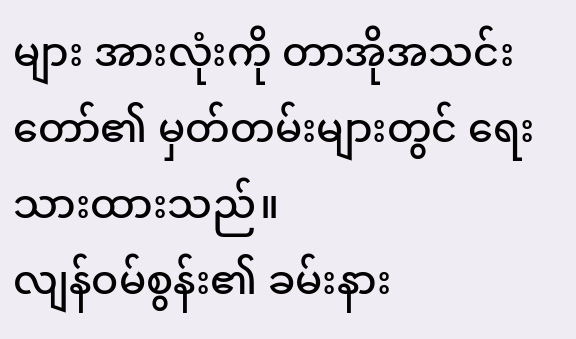များ အားလုံးကို တာအိုအသင်းတော်၏ မှတ်တမ်းများတွင် ရေးသားထားသည်။
လျန်ဝမ်စွန်း၏ ခမ်းနား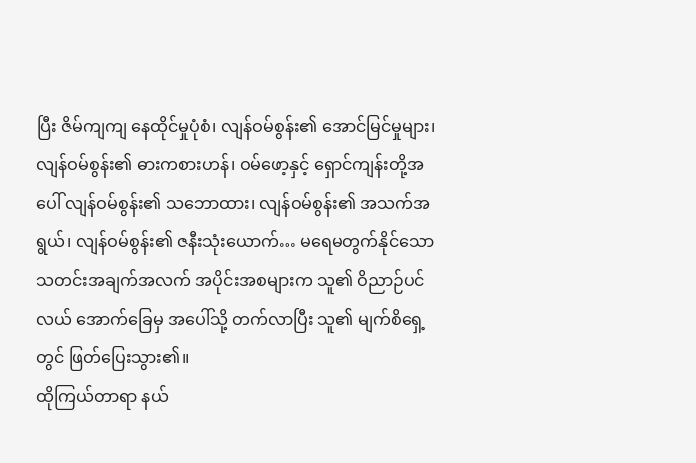ပြီး ဇိမ်ကျကျ နေထိုင်မှုပုံစံ၊ လျန်ဝမ်စွန်း၏ အောင်မြင်မှုများ၊ လျန်ဝမ်စွန်း၏ ဓားကစားဟန်၊ ဝမ်ဖော့နှင့် ရှောင်ကျန်းတို့အပေါ် လျန်ဝမ်စွန်း၏ သဘောထား၊ လျန်ဝမ်စွန်း၏ အသက်အရွယ်၊ လျန်ဝမ်စွန်း၏ ဇနီးသုံးယောက်… မရေမတွက်နိုင်သော သတင်းအချက်အလက် အပိုင်းအစများက သူ၏ ဝိညာဉ်ပင်လယ် အောက်ခြေမှ အပေါ်သို့ တက်လာပြီး သူ၏ မျက်စိရှေ့တွင် ဖြတ်ပြေးသွား၏။
ထိုကြယ်တာရာ နယ်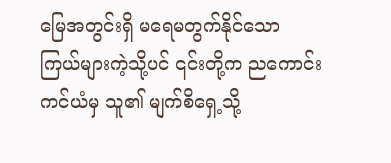မြေအတွင်းရှိ မရေမတွက်နိုင်သော ကြယ်များကဲ့သို့ပင် ၎င်းတို့က ညကောင်းကင်ယံမှ သူ၏ မျက်စိရှေ့သို့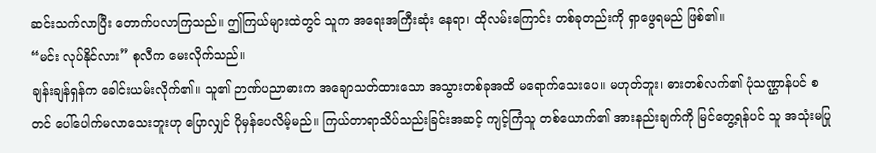ဆင်းသက်လာပြီး တောက်ပလာကြသည်။ ဤကြယ်များထဲတွင် သူက အရေးအကြီးဆုံး နေရာ၊ ထိုလမ်းကြောင်း တစ်ခုတည်းကို ရှာဖွေရမည် ဖြစ်၏။
“မင်း လုပ်နိုင်လား” စုလီက မေးလိုက်သည်။
ချန်းချန်ရှန်က ခေါင်းယမ်းလိုက်၏။ သူ၏ ဉာဏ်ပညာဓားက အချောသတ်ထားသော အသွားတစ်ခုအထိ မရောက်သေးပေ။ မဟုတ်ဘူး၊ ဓားတစ်လက်၏ ပုံသဏ္ဌာန်ပင် စတင် ပေါ်ပေါက်မလာသေးဘူးဟု ပြောလျှင် ပိုမှန်ပေလိမ့်မည်။ ကြယ်တာရာသိပ်သည်းခြင်းအဆင့် ကျင့်ကြံသူ တစ်ယောက်၏ အားနည်းချက်ကို မြင်တွေ့ရန်ပင် သူ အသုံးမပြု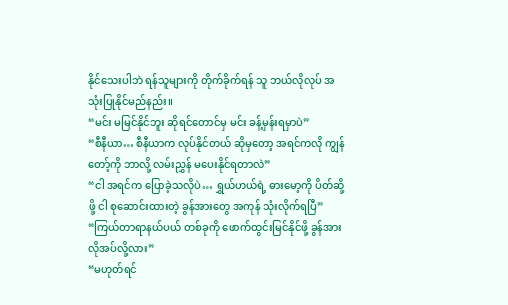နိုင်သေးပါဘဲ ရန်သူများကို တိုက်ခိုက်ရန် သူ ဘယ်လိုလုပ် အသုံးပြုနိုင်မည်နည်း။
“မင်း မမြင်နိုင်ဘူး ဆိုရင်တောင်မှ မင်း ခန့်မှန်းရမှာပဲ”
“စီနီယာ… စီနီယာက လုပ်နိုင်တယ် ဆိုမှတော့ အရင်ကလို ကျွန်တော့်ကို ဘာလို့ လမ်းညွှန် မပေးနိုင်ရတာလဲ”
“ငါ အရင်က ပြောခဲ့သလိုပဲ… ရွှယ်ဟယ်ရဲ့ ဓားမော့ကို ပိတ်ဆို့ဖို့ ငါ စုဆောင်းထားတဲ့ ခွန်အားတွေ အကုန် သုံးလိုက်ရပြီ”
“ကြယ်တာရာနယ်ပယ် တစ်ခုကို ဖောက်ထွင်းမြင်နိုင်ဖို့ ခွန်အား လိုအပ်လို့လား”
“မဟုတ်ရင်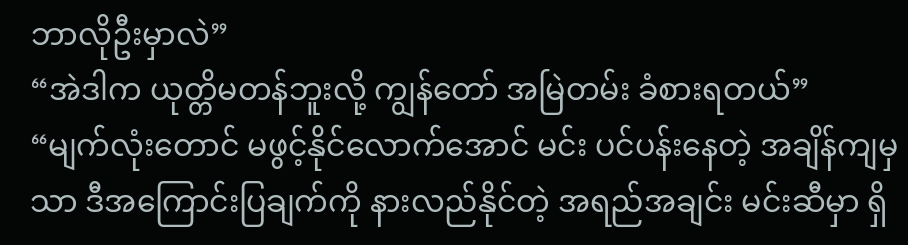ဘာလိုဦးမှာလဲ”
“အဲဒါက ယုတ္တိမတန်ဘူးလို့ ကျွန်တော် အမြဲတမ်း ခံစားရတယ်”
“မျက်လုံးတောင် မဖွင့်နိုင်လောက်အောင် မင်း ပင်ပန်းနေတဲ့ အချိန်ကျမှသာ ဒီအကြောင်းပြချက်ကို နားလည်နိုင်တဲ့ အရည်အချင်း မင်းဆီမှာ ရှိ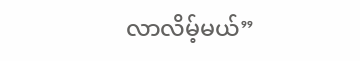လာလိမ့်မယ်”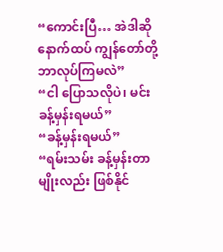“ကောင်းပြီ… အဲဒါဆို နောက်ထပ် ကျွန်တော်တို့ ဘာလုပ်ကြမလဲ”
“ငါ ပြောသလိုပဲ၊ မင်း ခန့်မှန်းရမယ်”
“ခန့်မှန်းရမယ်”
“ရမ်းသမ်း ခန့်မှန်းတာမျိုးလည်း ဖြစ်နိုင်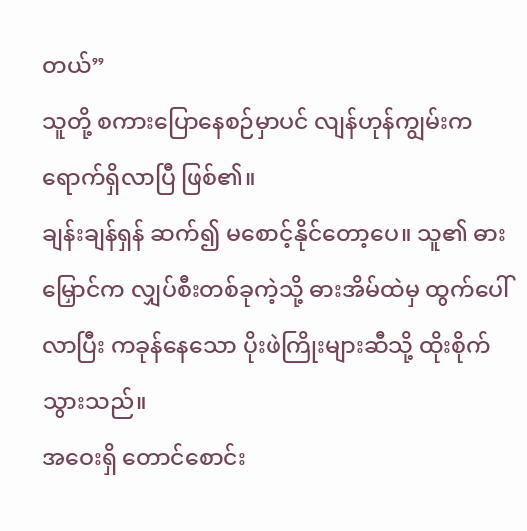တယ်”
သူတို့ စကားပြောနေစဉ်မှာပင် လျန်ဟုန်ကျွမ်းက ရောက်ရှိလာပြီ ဖြစ်၏။
ချန်းချန်ရှန် ဆက်၍ မစောင့်နိုင်တော့ပေ။ သူ၏ ဓားမြှောင်က လျှပ်စီးတစ်ခုကဲ့သို့ ဓားအိမ်ထဲမှ ထွက်ပေါ်လာပြီး ကခုန်နေသော ပိုးဖဲကြိုးများဆီသို့ ထိုးစိုက်သွားသည်။
အဝေးရှိ တောင်စောင်း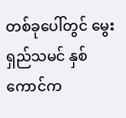တစ်ခုပေါ်တွင် မွေးရှည်သမင် နှစ်ကောင်က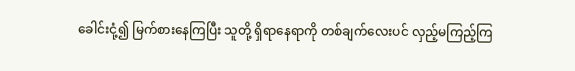ခေါင်းငုံ့၍ မြက်စားနေကြပြီး သူတို့ ရှိရာနေရာကို တစ်ချက်လေးပင် လှည့်မကြည့်ကြ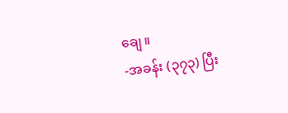ချေ။
-အခန်း (၃၇၃) ပြီး